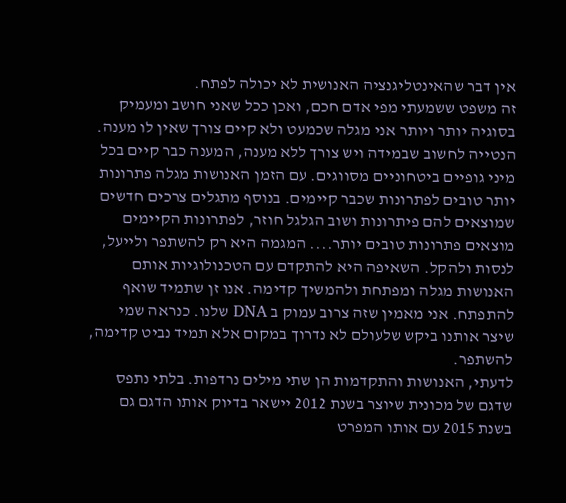אין דבר שהאינטליגנציה האנושית לא יכולה לפתח.
זה משפט ששמעתי מפי אדם חכם, ואכן ככל שאני חושב ומעמיק בסוגיה יותר ויותר אני מגלה שכמעט ולא קיים צורך שאין לו מענה. הנטייה לחשוב שבמידה ויש צורך ללא מענה, המענה כבר קיים בכל מיני גופיים ביטחוניים מסווגים. עם הזמן האנושות מגלה פתרונות יותר טובים לפתרונות שכבר קיימים. בנוסף מתגלים צרכים חדשים שמוצאים להם פיתרונות ושוב הגלגל חוזר, לפתרונות הקיימים מוצאים פתרונות טובים יותר.... המגמה היא רק להשתפר ולייעל, לנסות ולהקל. השאיפה היא להתקדם עם הטכנולוגיות אותם האנושות מגלה ומפתחת ולהמשיך קדימה. אנו זן שתמיד שואף להתפתח. אני מאמין שזה צרוב עמוק ב DNA שלנו. כנראה שמי שיצר אותנו ביקש שלעולם לא נדרוך במקום אלא תמיד נביט קדימה, להשתפר.
לדעתי, האנושות והתקדמות הן שתי מילים נרדפות. בלתי נתפס שדגם של מכונית שיוצר בשנת 2012 יישאר בדיוק אותו הדגם גם בשנת 2015 עם אותו המפרט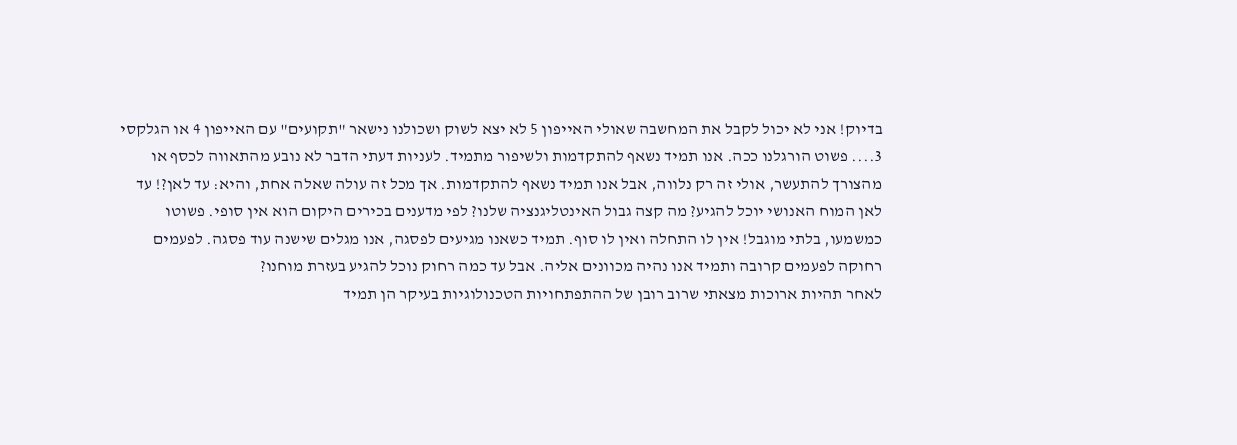בדיוק! אני לא יכול לקבל את המחשבה שאולי האייפון 5 לא יצא לשוק ושכולנו נישאר "תקועים" עם האייפון 4 או הגלקסי 3.... פשוט הורגלנו ככה. אנו תמיד נשאף להתקדמות ולשיפור מתמיד. לעניות דעתי הדבר לא נובע מהתאווה לכסף או מהצורך להתעשר, אולי זה רק נלווה, אבל אנו תמיד נשאף להתקדמות. אך מכל זה עולה שאלה אחת, והיא: עד לאן?! עד לאן המוח האנושי יוכל להגיע? מה קצה גבול האינטליגנציה שלנו? לפי מדענים בכירים היקום הוא אין סופי. פשוטו כמשמעו, בלתי מוגבל! אין לו התחלה ואין לו סוף. תמיד כשאנו מגיעים לפסגה, אנו מגלים שישנה עוד פסגה. לפעמים רחוקה לפעמים קרובה ותמיד אנו נהיה מכוונים אליה. אבל עד כמה רחוק נוכל להגיע בעזרת מוחנו?
לאחר תהיות ארוכות מצאתי שרוב רובן של ההתפתחויות הטכנולוגיות בעיקר הן תמיד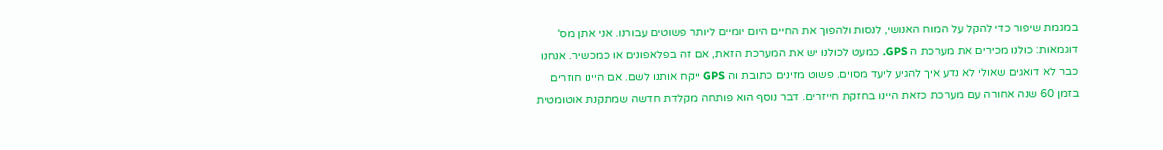במגמת שיפור כדי להקל על המוח האנושי, לנסות ולהפוך את החיים היום יומיים ליותר פשוטים עבורנו. אני אתן מס' דוגמאות: כולנו מכירים את מערכת ה GPS. כמעט לכולנו יש את המערכת הזאת, אם זה בפלאפונים או כמכשיר. אנחנו כבר לא דואגים שאולי לא נדע איך להגיע ליעד מסוים. פשוט מזינים כתובת וה GPS ייקח אותנו לשם. אם היינו חוזרים בזמן 60 שנה אחורה עם מערכת כזאת היינו בחזקת חייזרים. דבר נוסף הוא פותחה מקלדת חדשה שמתקנת אוטומטית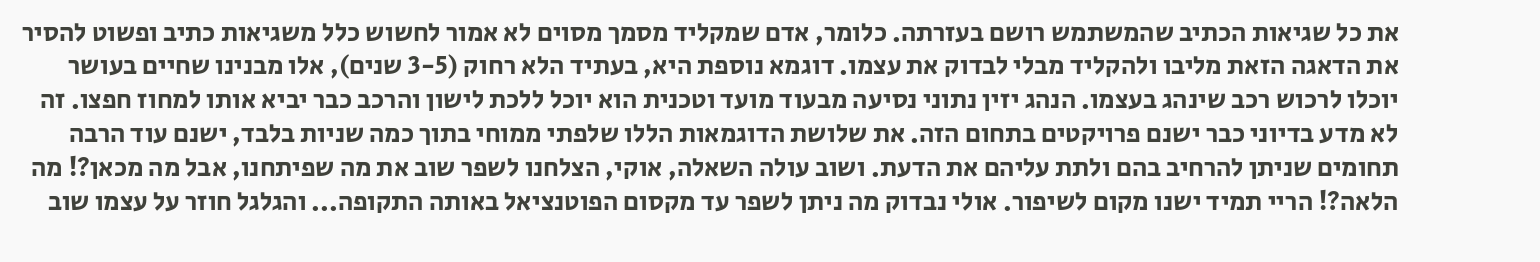את כל שגיאות הכתיב שהמשתמש רושם בעזרתה. כלומר, אדם שמקליד מסמך מסוים לא אמור לחשוש כלל משגיאות כתיב ופשוט להסיר את הדאגה הזאת מליבו ולהקליד מבלי לבדוק את עצמו. דוגמא נוספת היא, בעתיד הלא רחוק (3-5 שנים), אלו מבנינו שחיים בעושר יוכלו לרכוש רכב שינהג בעצמו. הנהג יזין נתוני נסיעה מבעוד מועד וטכנית הוא יוכל ללכת לישון והרכב כבר יביא אותו למחוז חפצו. זה לא מדע בדיוני כבר ישנם פרויקטים בתחום הזה. את שלושת הדוגמאות הללו שלפתי ממוחי בתוך כמה שניות בלבד, ישנם עוד הרבה תחומים שניתן להרחיב בהם ולתת עליהם את הדעת. ושוב עולה השאלה, אוקי, הצלחנו לשפר שוב את מה שפיתחנו, אבל מה מכאן?! מה הלאה?! הריי תמיד ישנו מקום לשיפור. אולי נבדוק מה ניתן לשפר עד מקסום הפוטנציאל באותה התקופה... והגלגל חוזר על עצמו שוב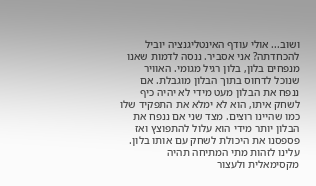ושוב... אולי עודף האינטליגנציה יוביל להכחדתה? אני אסביר. ננסה לדמות שאנו מנפחים בלון, בלון רגיל מגומי. האוויר שנוכל לדחוס בתוך הבלון מוגבלת. אם ננפח את הבלון מעט מידי לא יהיה כיף לשחק איתו, הוא לא ימלא את התפקיד שלו כמו שהיינו רוצים. מצד שני אם ננפח את הבלון יותר מידי הוא עלול להתפוצץ ואז פספסנו את היכולת לשחק עם אותו בלון. עלינו לזהות מתי המתיחה תהיה מקסימאלית ולעצור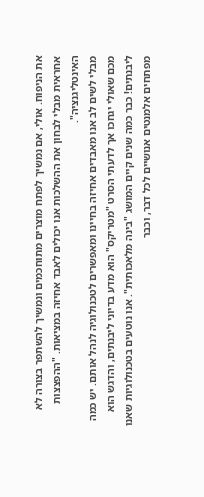את הניפוח. אולי, אם נמשיך לפתח מוצרים מתוחכמים ונמשיך להשתפר בצורה לא אחראית מבלי לבחון את ההשלכות אנו יכולים לאבד אחיזה במציאות. "ההפצצות האינטליגנציה".
מבלי לשים לב אנו מאבדים אחיזה בחיינו ומאפשרים לטכנולוגיה לנהל אותם. יש כמה מכם שאולי יגחכו אך לדעתי הסרט "מטריקס" הוא מדע בדיוני ליבנתים, והדגש הוא ליבנתים! כבר כמה שנים קיים המושג "בינה מלאכותית". אנו נוטעים בטכנולוגיות שאנו מפתחים אלמנטים אנושיים לכל דבר, וכבר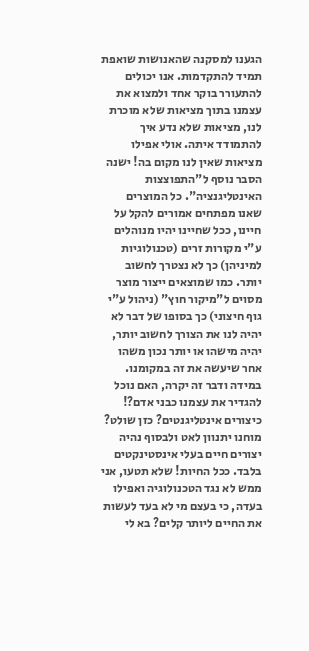הגענו למסקנה שהאנושות שואפת תמיד להתקדמות. אנו יכולים להתעורר בוקר אחד ולמצוא את עצמנו בתוך מציאות שלא מוכרת לנו, מציאות שלא נדע איך להתמודד איתה. אולי אפילו מציאות שאין לנו מקום בה! ישנה הסבר נוסף ל"התפוצצות האינטליגנציה". כל המוצרים שאנו מפתחים אמורים להקל על חיינו, ככל שחיינו יהיו מנוהלים ע"י מקורות זרים (טכנולוגיות למיניהן) כך לא נצטרך לחשוב יותר. כמו שמוצאים ייצור מוצר מסוים ל"מיקור חוץ" (ניהול ע"י גוף חיצוני) כך בסופו של דבר לא יהיה לנו את הצורך לחשוב יותר, יהיה מישהו או יותר נכון משהו אחר שיעשה את זה במקומנו. במידה ודבר זה יקרה, האם נוכל להגדיר את עצמנו כבני אדם?! כיצורים אינטליגנטים? כזן שולט? מוחנו יתנוון לאט ולבסוף נהיה יצורים חיים בעלי אינסטינקטים בלבד. ככל החיות! שלא תטעו, אני ממש לא נגד הטכנולוגיה ואפילו בעדה, כי בעצם מי לא בעד לעשות את החיים ליותר קלים? בא לי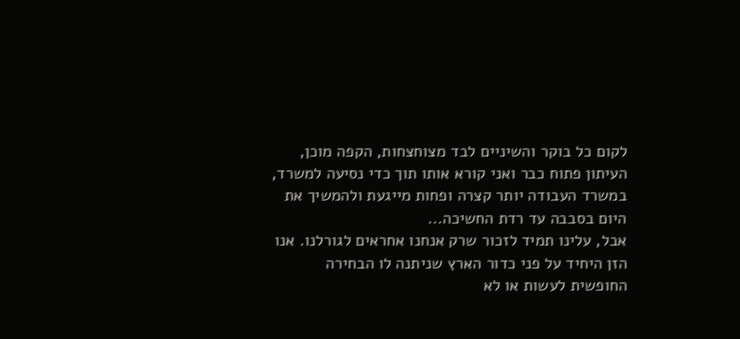לקום כל בוקר והשיניים לבד מצוחצחות, הקפה מוכן, העיתון פתוח כבר ואני קורא אותו תוך כדי נסיעה למשרד, במשרד העבודה יותר קצרה ופחות מייגעת ולהמשיך את היום בסבבה עד רדת החשיכה...
אבל, עלינו תמיד לזכור שרק אנחנו אחראים לגורלנו. אנו הזן היחיד על פני כדור הארץ שניתנה לו הבחירה החופשית לעשות או לא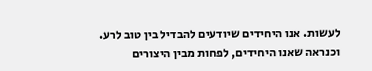לעשות. אנו היחידים שיודעים להבדיל בין טוב לרע. וכנראה שאנו היחידים, לפחות מבין היצורים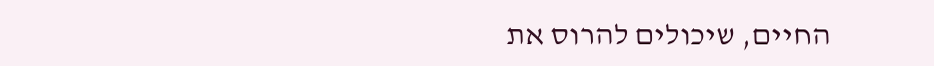החיים, שיכולים להרוס את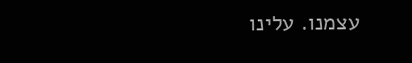עצמנו. עלינו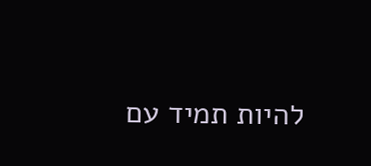להיות תמיד עם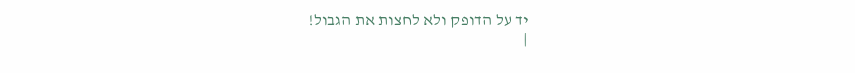יד על הדופק ולא לחצות את הגבול!
|